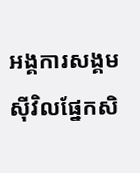អង្គការសង្គមស៊ីវិលផ្នែកសិ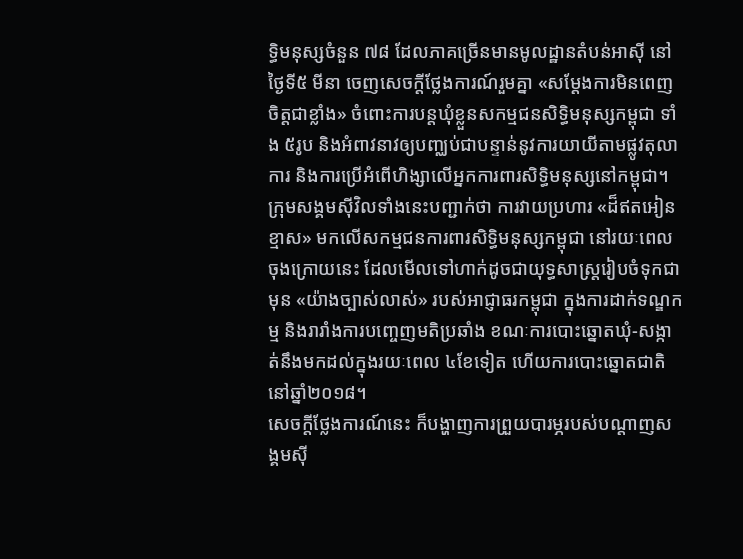ទ្ធិមនុស្សចំនួន ៧៨ ដែលភាគច្រើនមានមូលដ្ឋានតំបន់អាស៊ី នៅថ្ងៃទី៥ មីនា ចេញសេចក្តីថ្លែងការណ៍រួមគ្នា «សម្ដែងការមិនពេញចិត្តជាខ្លាំង» ចំពោះការបន្តឃុំខ្លួនសកម្មជនសិទ្ធិមនុស្សកម្ពុជា ទាំង ៥រូប និងអំពាវនាវឲ្យបញ្ឈប់ជាបន្ទាន់នូវការយាយីតាមផ្លូវតុលាការ និងការប្រើអំពើហិង្សាលើអ្នកការពារសិទ្ធិមនុស្សនៅកម្ពុជា។
ក្រុមសង្គមស៊ីវិលទាំងនេះបញ្ជាក់ថា ការវាយប្រហារ «ដ៏ឥតអៀនខ្មាស» មកលើសកម្មជនការពារសិទ្ធិមនុស្សកម្ពុជា នៅរយៈពេលចុងក្រោយនេះ ដែលមើលទៅហាក់ដូចជាយុទ្ធសាស្ត្ររៀបចំទុកជាមុន «យ៉ាងច្បាស់លាស់» របស់អាជ្ញាធរកម្ពុជា ក្នុងការដាក់ទណ្ឌកម្ម និងរារាំងការបញ្ចេញមតិប្រឆាំង ខណៈការបោះឆ្នោតឃុំ-សង្កាត់នឹងមកដល់ក្នុងរយៈពេល ៤ខែទៀត ហើយការបោះឆ្នោតជាតិនៅឆ្នាំ២០១៨។
សេចក្តីថ្លែងការណ៍នេះ ក៏បង្ហាញការព្រួយបារម្ភរបស់បណ្ដាញសង្គមស៊ី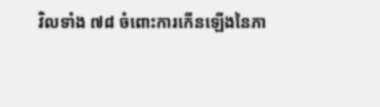វិលទាំង ៧៨ ចំពោះការកើនឡើងនៃភា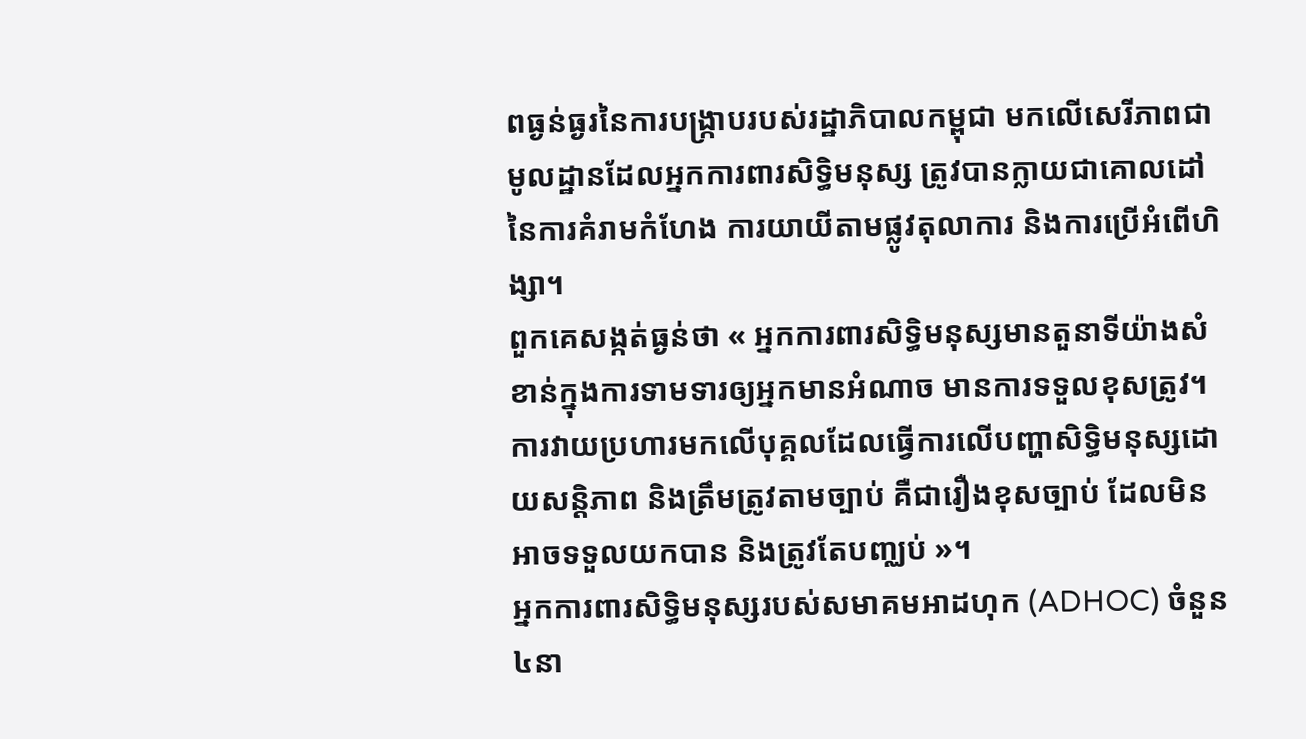ពធ្ងន់ធ្ងរនៃការបង្ក្រាបរបស់រដ្ឋាភិបាលកម្ពុជា មកលើសេរីភាពជាមូលដ្ឋានដែលអ្នកការពារសិទ្ធិមនុស្ស ត្រូវបានក្លាយជាគោលដៅនៃការគំរាមកំហែង ការយាយីតាមផ្លូវតុលាការ និងការប្រើអំពើហិង្សា។
ពួកគេសង្កត់ធ្ងន់ថា « អ្នកការពារសិទ្ធិមនុស្សមានតួនាទីយ៉ាងសំខាន់ក្នុងការទាមទារឲ្យអ្នកមានអំណាច មានការទទួលខុសត្រូវ។ ការវាយប្រហារមកលើបុគ្គលដែលធ្វើការលើបញ្ហាសិទ្ធិមនុស្សដោយសន្តិភាព និងត្រឹមត្រូវតាមច្បាប់ គឺជារឿងខុសច្បាប់ ដែលមិនអាចទទួលយកបាន និងត្រូវតែបញ្ឈប់ »។
អ្នកការពារសិទ្ធិមនុស្សរបស់សមាគមអាដហុក (ADHOC) ចំនួន ៤នា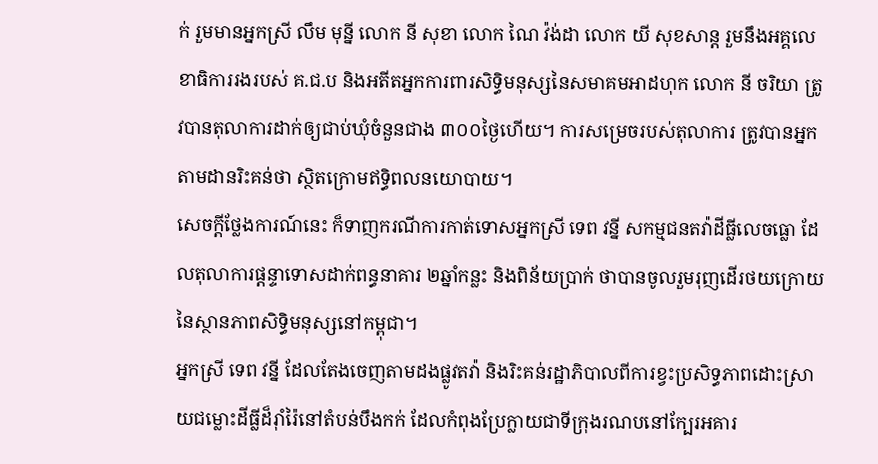ក់ រួមមានអ្នកស្រី លឹម មុន្នី លោក នី សុខា លោក ណៃ វ៉ង់ដា លោក យី សុខសាន្ត រួមនឹងអគ្គលេខាធិការរងរបស់ គ.ជ.ប និងអតីតអ្នកការពារសិទ្ធិមនុស្សនៃសមាគមអាដហុក លោក នី ចរិយា ត្រូវបានតុលាការដាក់ឲ្យជាប់ឃុំចំនួនជាង ៣០០ថ្ងៃហើយ។ ការសម្រេចរបស់តុលាការ ត្រូវបានអ្នកតាមដានរិះគន់ថា ស្ថិតក្រោមឥទ្ធិពលនយោបាយ។
សេចក្តីថ្លែងការណ៍នេះ ក៏ទាញករណីការកាត់ទោសអ្នកស្រី ទេព វន្នី សកម្មជនតវ៉ាដីធ្លីលេចធ្លោ ដែលតុលាការផ្ដន្ទាទោសដាក់ពន្ធនាគារ ២ឆ្នាំកន្លះ និងពិន័យប្រាក់ ថាបានចូលរួមរុញដើរថយក្រោយនៃស្ថានភាពសិទ្ធិមនុស្សនៅកម្ពុជា។
អ្នកស្រី ទេព វន្នី ដែលតែងចេញតាមដងផ្លូវតវ៉ា និងរិះគន់រដ្ឋាភិបាលពីការខ្វះប្រសិទ្ធភាពដោះស្រាយជម្លោះដីធ្លីដ៏រ៉ាំរ៉ៃនៅតំបន់បឹងកក់ ដែលកំពុងប្រែក្លាយជាទីក្រុងរណបនៅក្បែរអគារ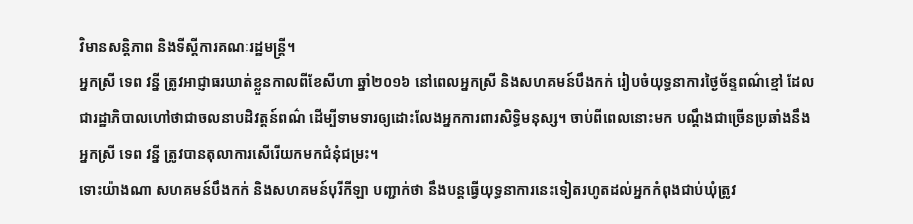វិមានសន្តិភាព និងទីស្ដីការគណៈរដ្ឋមន្ត្រី។
អ្នកស្រី ទេព វន្នី ត្រូវអាជ្ញាធរឃាត់ខ្លួនកាលពីខែសីហា ឆ្នាំ២០១៦ នៅពេលអ្នកស្រី និងសហគមន៍បឹងកក់ រៀបចំយុទ្ធនាការថ្ងៃច័ន្ទពណ៌ខ្មៅ ដែលជារដ្ឋាភិបាលហៅថាជាចលនាបដិវត្តន៍ពណ៌ ដើម្បីទាមទារឲ្យដោះលែងអ្នកការពារសិទ្ធិមនុស្ស។ ចាប់ពីពេលនោះមក បណ្ដឹងជាច្រើនប្រឆាំងនឹងអ្នកស្រី ទេព វន្នី ត្រូវបានតុលាការសើរើយកមកជំនុំជម្រះ។
ទោះយ៉ាងណា សហគមន៍បឹងកក់ និងសហគមន៍បុរីកីឡា បញ្ជាក់ថា នឹងបន្តធ្វើយុទ្ធនាការនេះទៀតរហូតដល់អ្នកកំពុងជាប់ឃុំត្រូវ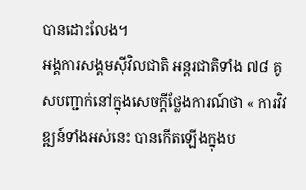បានដោះលែង។
អង្គការសង្គមស៊ីវិលជាតិ អន្តរជាតិទាំង ៧៨ គូសបញ្ជាក់នៅក្នុងសេចក្តីថ្លែងការណ៍ថា « ការវិវឌ្ឍន៍ទាំងអស់នេះ បានកើតឡើងក្នុងប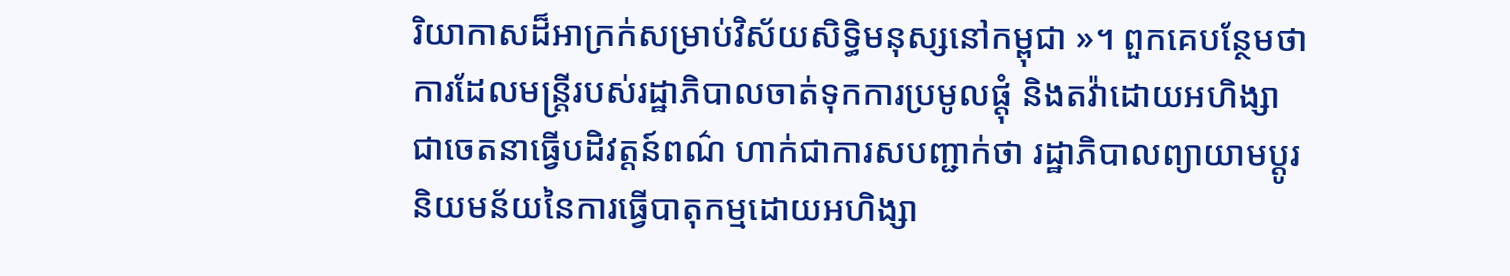រិយាកាសដ៏អាក្រក់សម្រាប់វិស័យសិទ្ធិមនុស្សនៅកម្ពុជា »។ ពួកគេបន្ថែមថា ការដែលមន្ត្រីរបស់រដ្ឋាភិបាលចាត់ទុកការប្រមូលផ្តុំ និងតវ៉ាដោយអហិង្សា ជាចេតនាធ្វើបដិវត្តន៍ពណ៌ ហាក់ជាការសបញ្ជាក់ថា រដ្ឋាភិបាលព្យាយាមប្ដូរនិយមន័យនៃការធ្វើបាតុកម្មដោយអហិង្សា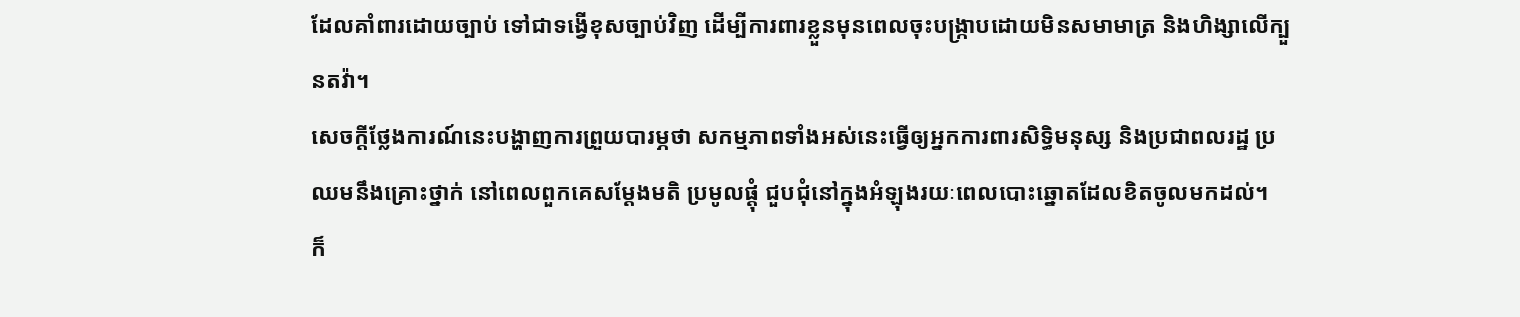ដែលគាំពារដោយច្បាប់ ទៅជាទង្វើខុសច្បាប់វិញ ដើម្បីការពារខ្លួនមុនពេលចុះបង្ក្រាបដោយមិនសមាមាត្រ និងហិង្សាលើក្បួនតវ៉ា។
សេចក្តីថ្លែងការណ៍នេះបង្ហាញការព្រួយបារម្ភថា សកម្មភាពទាំងអស់នេះធ្វើឲ្យអ្នកការពារសិទ្ធិមនុស្ស និងប្រជាពលរដ្ឋ ប្រឈមនឹងគ្រោះថ្នាក់ នៅពេលពួកគេសម្ដែងមតិ ប្រមូលផ្តុំ ជួបជុំនៅក្នុងអំឡុងរយៈពេលបោះឆ្នោតដែលខិតចូលមកដល់។
ក៏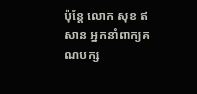ប៉ុន្តែ លោក សុខ ឥសាន អ្នកនាំពាក្យគណបក្ស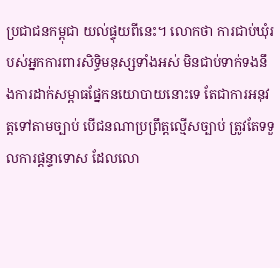ប្រជាជនកម្ពុជា យល់ផ្ទុយពីនេះ។ លោកថា ការជាប់ឃុំរបស់អ្នកការពារសិទ្ធិមនុស្សទាំងអស់ មិនជាប់ទាក់ទងនឹងការដាក់សម្ពាធផ្នែកនយោបាយនោះទេ តែជាការអនុវត្តទៅតាមច្បាប់ បើជនណាប្រព្រឹត្តល្មើសច្បាប់ ត្រូវតែទទួលការផ្ដន្ទាទោស ដែលលោ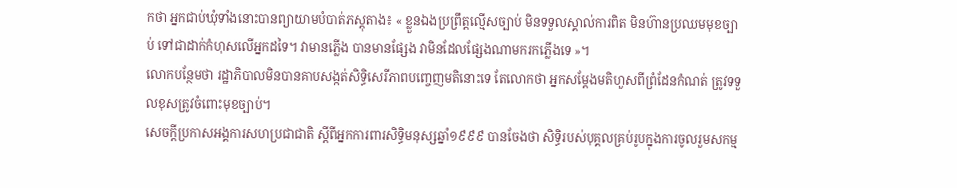កថា អ្នកជាប់ឃុំទាំងនោះបានព្យាយាមបំបាត់ភស្តុតាង៖ « ខ្លួនឯងប្រព្រឹត្តល្មើសច្បាប់ មិនទទួលស្គាល់ការពិត មិនហ៊ានប្រឈមមុខច្បាប់ ទៅជាដាក់កំហុសលើអ្នកដទៃ។ វាមានភ្លើង បានមានផ្សែង វាមិនដែលផ្សែងណាមករកភ្លើងទេ »។
លោកបន្ថែមថា រដ្ឋាភិបាលមិនបានគាបសង្កត់សិទ្ធិសេរីភាពបញ្ចេញមតិនោះទេ តែលោកថា អ្នកសម្ដែងមតិហួសពីព្រំដែនកំណត់ ត្រូវទទួលខុសត្រូវចំពោះមុខច្បាប់។
សេចក្តីប្រកាសអង្គការសហប្រជាជាតិ ស្ដីពីអ្នកការពារសិទ្ធិមនុស្សឆ្នាំ១៩៩៩ បានចែងថា សិទ្ធិរបស់បុគ្គលគ្រប់រូបក្នុងការចូលរួមសកម្ម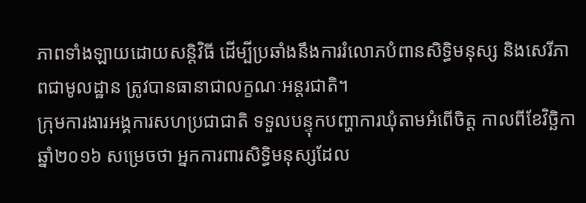ភាពទាំងឡាយដោយសន្តិវិធី ដើម្បីប្រឆាំងនឹងការរំលោភបំពានសិទ្ធិមនុស្ស និងសេរីភាពជាមូលដ្ឋាន ត្រូវបានធានាជាលក្ខណៈអន្តរជាតិ។
ក្រុមការងារអង្គការសហប្រជាជាតិ ទទួលបន្ទុកបញ្ហាការឃុំតាមអំពើចិត្ត កាលពីខែវិច្ឆិកា ឆ្នាំ២០១៦ សម្រេចថា អ្នកការពារសិទ្ធិមនុស្សដែល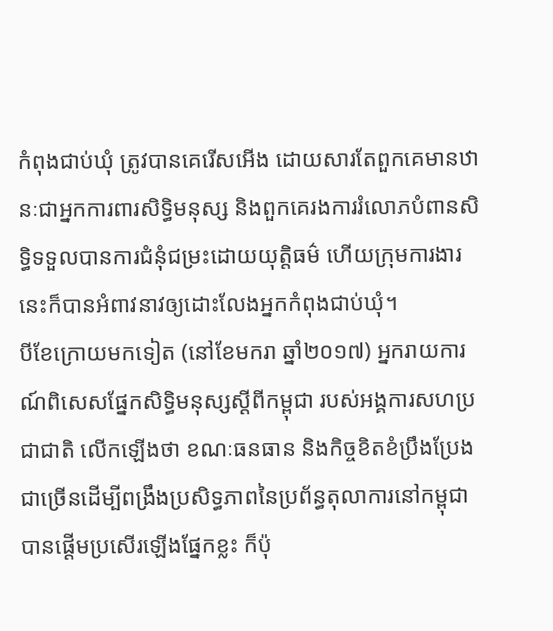កំពុងជាប់ឃុំ ត្រូវបានគេរើសអើង ដោយសារតែពួកគេមានឋានៈជាអ្នកការពារសិទ្ធិមនុស្ស និងពួកគេរងការរំលោភបំពានសិទ្ធិទទួលបានការជំនុំជម្រះដោយយុត្តិធម៌ ហើយក្រុមការងារនេះក៏បានអំពាវនាវឲ្យដោះលែងអ្នកកំពុងជាប់ឃុំ។
បីខែក្រោយមកទៀត (នៅខែមករា ឆ្នាំ២០១៧) អ្នករាយការណ៍ពិសេសផ្នែកសិទ្ធិមនុស្សស្ដីពីកម្ពុជា របស់អង្គការសហប្រជាជាតិ លើកឡើងថា ខណៈធនធាន និងកិច្ចខិតខំប្រឹងប្រែងជាច្រើនដើម្បីពង្រឹងប្រសិទ្ធភាពនៃប្រព័ន្ធតុលាការនៅកម្ពុជា បានផ្ដើមប្រសើរឡើងផ្នែកខ្លះ ក៏ប៉ុ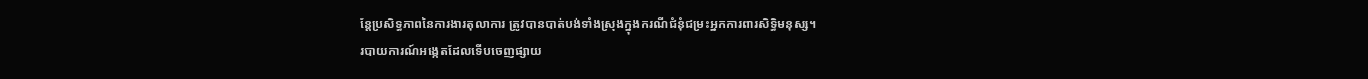ន្តែប្រសិទ្ធភាពនៃការងារតុលាការ ត្រូវបានបាត់បង់ទាំងស្រុងក្នុងករណីជំនុំជម្រះអ្នកការពារសិទ្ធិមនុស្ស។
របាយការណ៍អង្កេតដែលទើបចេញផ្សាយ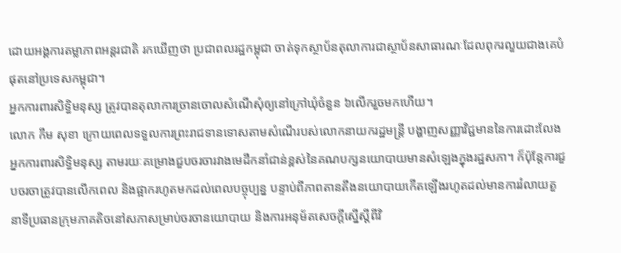ដោយអង្គការតម្លាភាពអន្តរជាតិ រកឃើញថា ប្រជាពលរដ្ឋកម្ពុជា ចាត់ទុកស្ថាប័នតុលាការជាស្ថាប័នសាធារណៈដែលពុករលួយជាងគេបំផុតនៅប្រទេសកម្ពុជា។
អ្នកការពារសិទ្ធិមនុស្ស ត្រូវបានតុលាការច្រានចោលសំណើសុំឲ្យនៅក្រៅឃុំចំនួន ៦លើករួចមកហើយ។
លោក កឹម សុខា ក្រោយពេលទទួលការព្រះរាជទានទោសតាមសំណើរបស់លោកនាយករដ្ឋមន្ត្រី បង្ហាញសញ្ញាវិជ្ជមាននៃការដោះលែងអ្នកការពារសិទ្ធិមនុស្ស តាមរយៈគម្រោងជួបចរចារវាងមេដឹកនាំជាន់ខ្ពស់នៃគណបក្សនយោបាយមានសំឡេងក្នុងរដ្ឋសភា។ ក៏ប៉ុន្តែការជួបចរចាត្រូវបានលើកពេល និងផ្អាករហូតមកដល់ពេលបច្ចុប្បន្ន បន្ទាប់ពីភាពតានតឹងនយោបាយកើតឡើងរហូតដល់មានការរំលាយតួនាទីប្រធានក្រុមភាគតិចនៅសភាសម្រាប់ចរចានយោបាយ និងការអនុម័តសេចក្ដីស្នើស្ដីពីវិ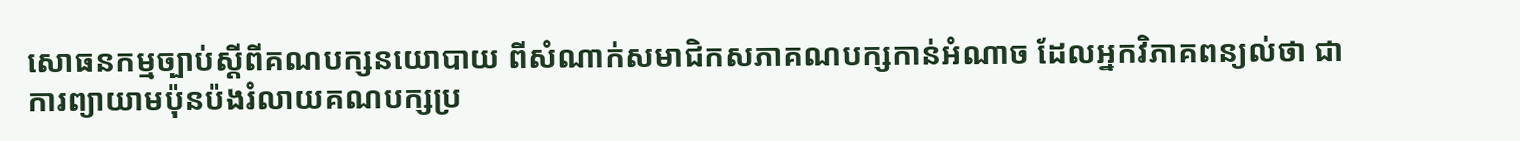សោធនកម្មច្បាប់ស្ដីពីគណបក្សនយោបាយ ពីសំណាក់សមាជិកសភាគណបក្សកាន់អំណាច ដែលអ្នកវិភាគពន្យល់ថា ជាការព្យាយាមប៉ុនប៉ងរំលាយគណបក្សប្រ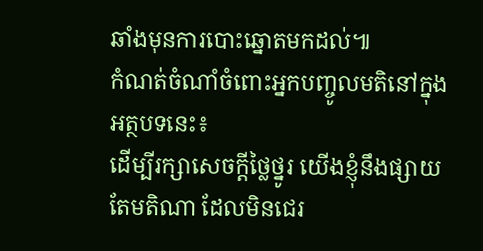ឆាំងមុនការបោះឆ្នោតមកដល់៕
កំណត់ចំណាំចំពោះអ្នកបញ្ចូលមតិនៅក្នុងអត្ថបទនេះ៖
ដើម្បីរក្សាសេចក្ដីថ្លៃថ្នូរ យើងខ្ញុំនឹងផ្សាយតែមតិណា ដែលមិនជេរ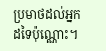ប្រមាថដល់អ្នកដទៃប៉ុណ្ណោះ។